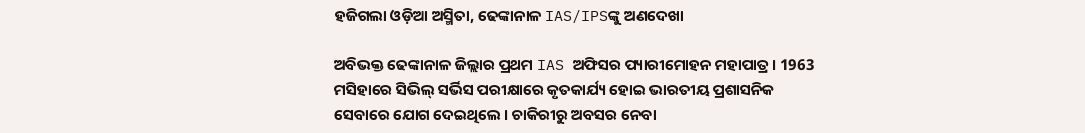ହଜିଗଲା ଓଡ଼ିଆ ଅସ୍ମିତା, ଢେଙ୍କାନାଳ IAS/IPSଙ୍କୁ ଅଣଦେଖା

ଅବିଭକ୍ତ ଢେଙ୍କାନାଳ ଜିଲ୍ଲାର ପ୍ରଥମ IAS ଅଫିସର ପ୍ୟାରୀମୋହନ ମହାପାତ୍ର । 1963 ମସିହାରେ ସିଭିଲ୍ ସର୍ଭିସ ପରୀକ୍ଷାରେ କୃତକାର୍ଯ୍ୟ ହୋଇ ଭାରତୀୟ ପ୍ରଶାସନିକ ସେବାରେ ଯୋଗ ଦେଇଥିଲେ । ଚାକିରୀରୁ ଅବସର ନେବା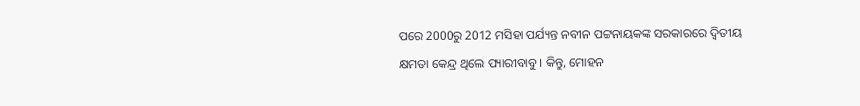ପରେ 2000ରୁ 2012 ମସିହା ପର୍ଯ୍ୟନ୍ତ ନବୀନ ପଟ୍ଟନାୟକଙ୍କ ସରକାରରେ ଦ୍ୱିତୀୟ କ୍ଷମତା କେନ୍ଦ୍ର ଥିଲେ ପ୍ୟାରୀବାବୁ । କିନ୍ତୁ, ମୋହନ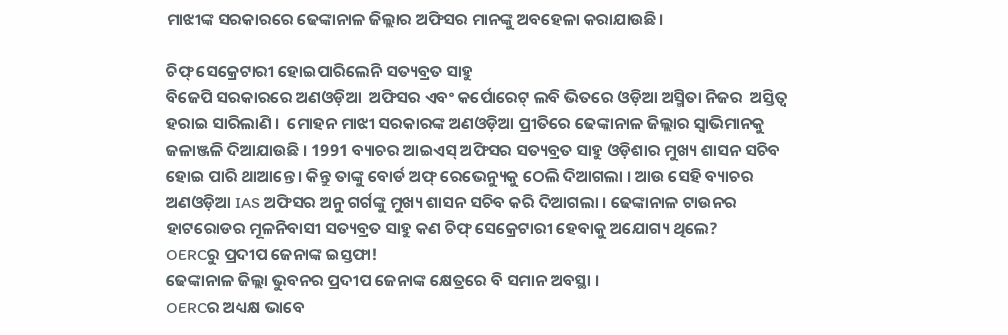ମାଝୀଙ୍କ ସରକାରରେ ଢେଙ୍କାନାଳ ଜିଲ୍ଲାର ଅଫିସର ମାନଙ୍କୁ ଅବହେଳା କରାଯାଉଛି।

ଚିଫ୍ ସେକ୍ରେଟାରୀ ହୋଇପାରିଲେନି ସତ୍ୟବ୍ରତ ସାହୁ
ବିଜେପି ସରକାରରେ ଅଣଓଡ଼ିଆ  ଅଫିସର ଏବଂ କର୍ପୋରେଟ୍ ଲବି ଭିତରେ ଓଡ଼ିଆ ଅସ୍ମିତା ନିଜର  ଅସ୍ତିତ୍ୱ ହରାଇ ସାରିଲାଣି ।  ମୋହନ ମାଝୀ ସରକାରଙ୍କ ଅଣଓଡ଼ିଆ ପ୍ରୀତିରେ ଢେଙ୍କାନାଳ ଜିଲ୍ଲାର ସ୍ୱାଭିମାନକୁ ଜଳାଞ୍ଜଳି ଦିଆଯାଉଛି । 1991 ବ୍ୟାଚର ଆଇଏସ୍ ଅଫିସର ସତ୍ୟବ୍ରତ ସାହୁ ଓଡ଼ିଶାର ମୁଖ୍ୟ ଶାସନ ସଚିବ ହୋଇ ପାରି ଥାଆନ୍ତେ । କିନ୍ତୁ ତାଙ୍କୁ ବୋର୍ଡ ଅଫ୍ ରେଭେନ୍ୟୁକୁ ଠେଲି ଦିଆଗଲା । ଆଉ ସେହି ବ୍ୟାଚର ଅଣଓଡ଼ିଆ IAS ଅଫିସର ଅନୁ ଗର୍ଗଙ୍କୁ ମୁଖ୍ୟ ଶାସନ ସଚିବ କରି ଦିଆଗଲା । ଢେଙ୍କାନାଳ ଟାଉନର ହାଟରୋଡର ମୂଳନିବାସୀ ସତ୍ୟବ୍ରତ ସାହୁ କଣ ଚିଫ୍ ସେକ୍ରେଟାରୀ ହେବାକୁ ଅଯୋଗ୍ୟ ଥିଲେ?
OERCରୁ ପ୍ରଦୀପ ଜେନାଙ୍କ ଇସ୍ତଫା!
ଢେଙ୍କାନାଳ ଜିଲ୍ଲା ଭୁବନର ପ୍ରଦୀପ ଜେନାଙ୍କ କ୍ଷେତ୍ରରେ ବି ସମାନ ଅବସ୍ଥା ।
OERCର ଅଧ୍ୟକ୍ଷ ଭାବେ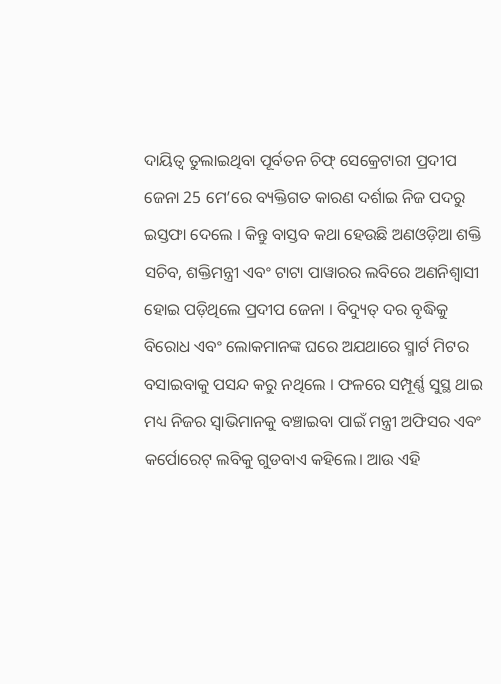ଦାୟିତ୍ୱ ତୁଲାଇଥିବା ପୂର୍ବତନ ଚିଫ୍ ସେକ୍ରେଟାରୀ ପ୍ରଦୀପ ଜେନା 25 ମେ’ରେ ବ୍ୟକ୍ତିଗତ କାରଣ ଦର୍ଶାଇ ନିଜ ପଦରୁ ଇସ୍ତଫା ଦେଲେ । କିନ୍ତୁ ବାସ୍ତବ କଥା ହେଉଛି ଅଣଓଡ଼ିଆ ଶକ୍ତି ସଚିବ, ଶକ୍ତିମନ୍ତ୍ରୀ ଏବଂ ଟାଟା ପାୱାରର ଲବିରେ ଅଣନିଶ୍ୱାସୀ ହୋଇ ପଡ଼ିଥିଲେ ପ୍ରଦୀପ ଜେନା । ବିଦ୍ୟୁତ୍ ଦର ବୃଦ୍ଧିକୁ ବିରୋଧ ଏବଂ ଲୋକମାନଙ୍କ ଘରେ ଅଯଥାରେ ସ୍ମାର୍ଟ ମିଟର ବସାଇବାକୁ ପସନ୍ଦ କରୁ ନଥିଲେ । ଫଳରେ ସମ୍ପୂର୍ଣ୍ଣ ସୁସ୍ଥ ଥାଇ ମଧ୍ୟ ନିଜର ସ୍ୱାଭିମାନକୁ ବଞ୍ଚାଇବା ପାଇଁ ମନ୍ତ୍ରୀ ଅଫିସର ଏବଂ କର୍ପୋରେଟ୍ ଲବିକୁ ଗୁଡବାଏ କହିଲେ। ଆଉ ଏହି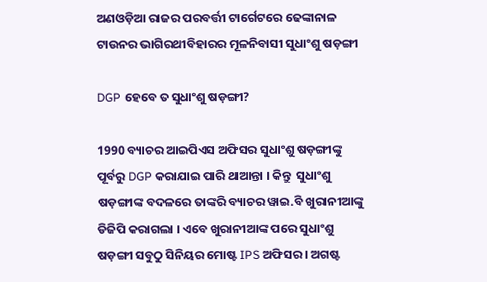ଅଣଓଡ଼ିଆ ରାଜର ପରବର୍ତ୍ତୀ ଟାର୍ଗେଟରେ ଢେଙ୍କାନାଳ ଟାଉନର ଭାଗିରଥୀବିହାରର ମୂଳନିବାସୀ ସୁଧାଂଶୁ ଷଡ଼ଙ୍ଗୀ

DGP ହେବେ ତ ସୁଧାଂଶୁ ଷଡ଼ଙ୍ଗୀ?

1990 ବ୍ୟାଚର ଆଇପିଏସ ଅଫିସର ସୁଧାଂଶୁ ଷଡ଼ଙ୍ଗୀଙ୍କୁ ପୂର୍ବରୁ DGP କରାଯାଇ ପାରି ଥାଆନ୍ତା । କିନ୍ତୁ  ସୁଧାଂଶୁ ଷଡ଼ଙ୍ଗୀଙ୍କ ବଦଳରେ ତାଙ୍କରି ବ୍ୟାଚର ୱାଇ.ବି ଖୁରାନୀଆଙ୍କୁ ଡିଜିପି କରାଗଲା । ଏବେ ଖୁରାନୀଆଙ୍କ ପରେ ସୁଧାଂଶୁ ଷଡ଼ଙ୍ଗୀ ସବୁଠୁ ସିନିୟର ମୋଷ୍ଟ IPS ଅଫିସର । ଅଗଷ୍ଟ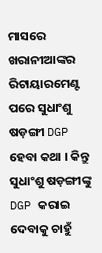ମାସରେ  ଖରାନୀଆଙ୍କର ରିଟାୟାରମେଣ୍ଟ ପରେ ସୁଧାଂଶୁ ଷଡ଼ଙ୍ଗୀ DGP ହେବା କଥା । କିନ୍ତୁ ସୁଧାଂଶୁ ଷଡ଼ଙ୍ଗୀଙ୍କୁ DGP କରାଇ ଦେବାକୁ ଚାହୁଁ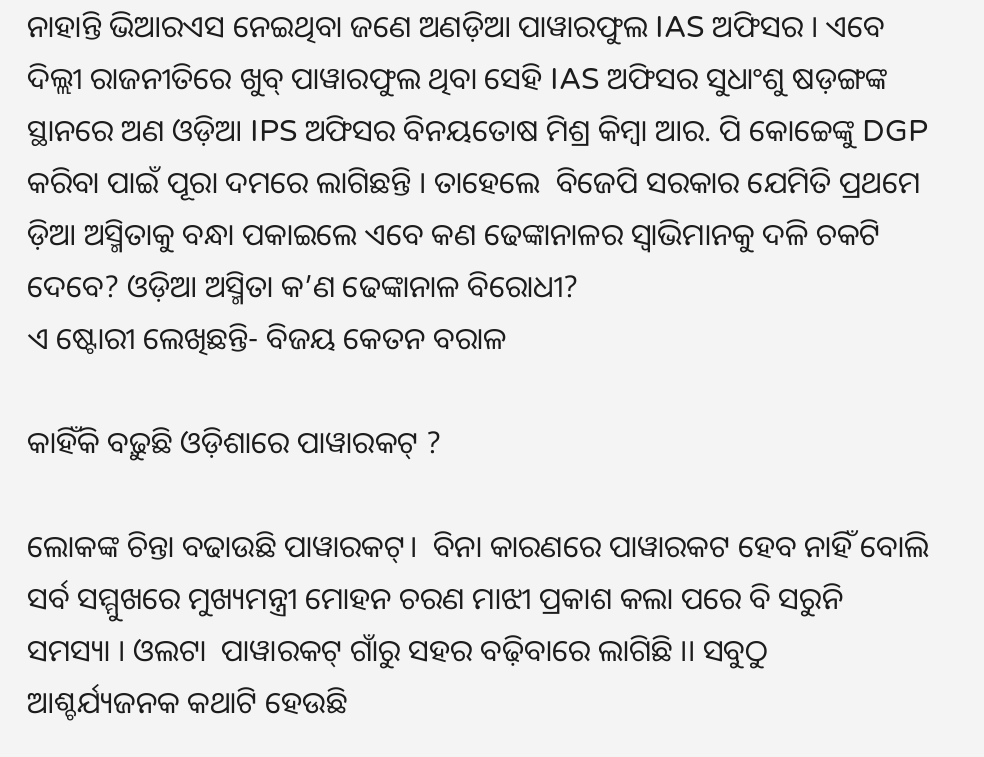ନାହାନ୍ତି ଭିଆରଏସ ନେଇଥିବା ଜଣେ ଅଣଡ଼ିଆ ପାୱାରଫୁଲ IAS ଅଫିସର । ଏବେ ଦିଲ୍ଲୀ ରାଜନୀତିରେ ଖୁବ୍ ପାୱାରଫୁଲ ଥିବା ସେହି IAS ଅଫିସର ସୁଧାଂଶୁ ଷଡ଼ଙ୍ଗଙ୍କ ସ୍ଥାନରେ ଅଣ ଓଡ଼ିଆ IPS ଅଫିସର ବିନୟତୋଷ ମିଶ୍ର କିମ୍ବା ଆର. ପି କୋଚ୍ଚେଙ୍କୁ DGP କରିବା ପାଇଁ ପୂରା ଦମରେ ଲାଗିଛନ୍ତି । ତାହେଲେ  ବିଜେପି ସରକାର ଯେମିତି ପ୍ରଥମେ ଡ଼ିଆ ଅସ୍ମିତାକୁ ବନ୍ଧା ପକାଇଲେ ଏବେ କଣ ଢେଙ୍କାନାଳର ସ୍ୱାଭିମାନକୁ ଦଳି ଚକଟି ଦେବେ? ଓଡ଼ିଆ ଅସ୍ମିତା କ’ଣ ଢେଙ୍କାନାଳ ବିରୋଧୀ?
ଏ ଷ୍ଟୋରୀ ଲେଖିଛନ୍ତି- ବିଜୟ କେତନ ବରାଳ

କାହିଁକି ବଢ଼ୁଛି ଓଡ଼ିଶାରେ ପାୱାରକଟ୍ ?

ଲୋକଙ୍କ ଚିନ୍ତା ବଢାଉଛି ପାୱାରକଟ୍।  ବିନା କାରଣରେ ପାୱାରକଟ ହେବ ନାହିଁ ବୋଲି ସର୍ବ ସମ୍ମୁଖରେ ମୁଖ୍ୟମନ୍ତ୍ରୀ ମୋହନ ଚରଣ ମାଝୀ ପ୍ରକାଶ କଲା ପରେ ବି ସରୁନି ସମସ୍ୟା । ଓଲଟା  ପାୱାରକଟ୍ ଗାଁରୁ ସହର ବଢ଼ିବାରେ ଲାଗିଛି ।। ସବୁଠୁ  ଆଶ୍ଚର୍ଯ୍ୟଜନକ କଥାଟି ହେଉଛି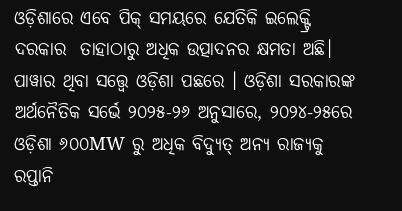ଓଡ଼ିଶାରେ ଏବେ ପିକ୍‍ ସମୟରେ ଯେତିକି ଇଲେକ୍ଟ୍ରି ଦରକାର  ତାହାଠାରୁ ଅଧିକ ଉତ୍ପାଦନର କ୍ଷମତା ଅଛି। ପାୱାର ଥିବା ସତ୍ତ୍ୱେ ଓଡ଼ିଶା ପଛରେ । ଓଡ଼ିଶା ସରକାରଙ୍କ ଅର୍ଥନୈତିକ ସର୍ଭେ ୨୦୨୫-୨୬ ଅନୁସାରେ, ୨୦୨୪-୨୫ରେ ଓଡ଼ିଶା ୬୦୦MW ରୁ ଅଧିକ ବିଦ୍ୟୁତ୍ ଅନ୍ୟ ରାଜ୍ୟକୁ ରପ୍ତାନି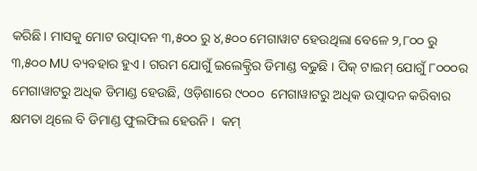କରିଛି। ମାସକୁ ମୋଟ ଉତ୍ପାଦନ ୩,୫୦୦ ରୁ ୪,୫୦୦ ମେଗାୱାଟ ହେଉଥିଲା ବେଳେ ୨,୮୦୦ ରୁ ୩,୫୦୦ MU ବ୍ୟବହାର ହୁଏ । ଗରମ ଯୋଗୁଁ ଇଲେକ୍ଟ୍ରିର ଡିମାଣ୍ଡ ବଢୁଛି । ପିକ୍ ଟାଇମ୍ ଯୋଗୁଁ ୮୦୦୦ର ମେଗାୱାଟରୁ ଅଧିକ ଡିମାଣ୍ଡ ହେଉଛି, ଓଡ଼ିଶାରେ ୯୦୦୦  ମେଗାୱାଟରୁ ଅଧିକ ଉତ୍ପାଦନ କରିବାର କ୍ଷମତା ଥିଲେ ବି ଡିମାଣ୍ଡ ଫୁଲଫିଲ ହେଉନି ।  କମ୍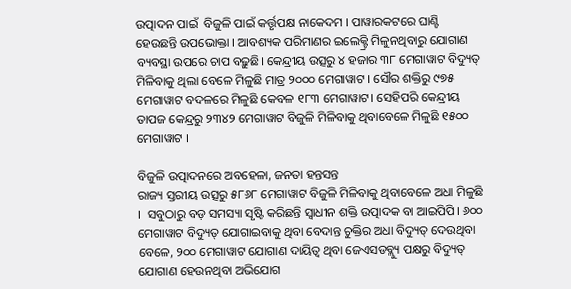ଉତ୍ପାଦନ ପାଇଁ  ବିଜୁଳି ପାଇଁ କର୍ତ୍ତୃପକ୍ଷ ନାକେଦମ । ପାୱାରକଟରେ ଘାଣ୍ଟି ହେଉଛନ୍ତି ଉପଭୋକ୍ତା । ଆବଶ୍ୟକ ପରିମାଣର ଇଲେକ୍ଟ୍ରି ମିଳୁନଥିବାରୁ ଯୋଗାଣ ବ୍ୟବସ୍ଥା ଉପରେ ଚାପ ବଢ଼ୁଛି। କେନ୍ଦ୍ରୀୟ ଉତ୍ସରୁ ୪ ହଜାର ୩୮ ମେଗାୱାଟ ବିଦ୍ୟୁତ୍ ମିଳିବାକୁ ଥିଲା ବେଳେ ମିଳୁଛି ମାତ୍ର ୨୦୦୦ ମେଗାୱାଟ । ସୌର ଶକ୍ତିରୁ ୯୭୫ ମେଗାୱାଟ ବଦଳରେ ମିଳୁଛି କେବଳ ୧୮୩ ମେଗାୱାଟ। ସେହିପରି କେନ୍ଦ୍ରୀୟ ତାପଜ କେନ୍ଦ୍ରରୁ ୨୩୪୨ ମେଗାୱାଟ ବିଜୁଳି ମିଳିବାକୁ ଥିବାବେଳେ ମିଳୁଛି ୧୫୦୦ ମେଗାୱାଟ ।

ବିଜୁଳି ଉତ୍ପାଦନରେ ଅବହେଳା, ଜନତା ହନ୍ତସନ୍ତ
ରାଜ୍ୟ ସ୍ତରୀୟ ଉତ୍ସରୁ ୫୮୬୮ ମେଗାୱାଟ ବିଜୁଳି ମିଳିବାକୁ ଥିବାବେଳେ ଅଧା ମିଳୁଛି ।  ସବୁଠାରୁ ବଡ଼ ସମସ୍ୟା ସୃଷ୍ଟି କରିଛନ୍ତି ସ୍ୱାଧୀନ ଶକ୍ତି ଉତ୍ପାଦକ ବା ଆଇପିପି। ୬୦୦ ମେଗାୱାଟ ବିଦ୍ୟୁତ୍ ଯୋଗାଇବାକୁ ଥିବା ବେଦାନ୍ତ ଚୁକ୍ତିର ଅଧା ବିଦ୍ୟୁତ୍ ଦେଉଥିବା ବେଳେ, ୨୦୦ ମେଗାୱାଟ ଯୋଗାଣ ଦାୟିତ୍ୱ ଥିବା ଜେଏସଡବ୍ଲ୍ୟୁ ପକ୍ଷରୁ ବିଦ୍ୟୁତ୍ ଯୋଗାଣ ହେଉନଥିବା ଅଭିଯୋଗ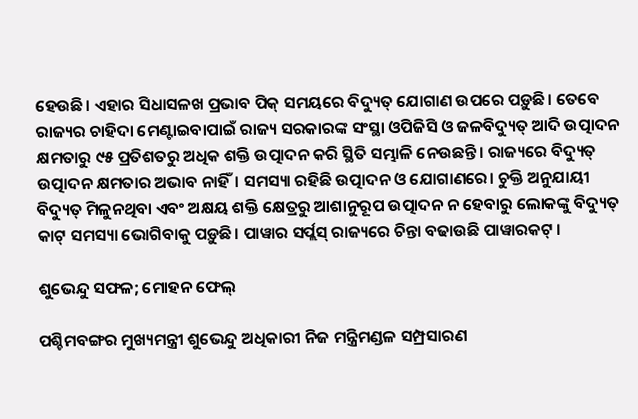ହେଉଛି। ଏହାର ସିଧାସଳଖ ପ୍ରଭାବ ପିକ୍ ସମୟରେ ବିଦ୍ୟୁତ୍ ଯୋଗାଣ ଉପରେ ପଡ଼ୁଛି। ତେବେ ରାଜ୍ୟର ଚାହିଦା ମେଣ୍ଟାଇବାପାଇଁ ରାଜ୍ୟ ସରକାରଙ୍କ ସଂସ୍ଥା ଓପିଜିସି ଓ ଜଳବିଦ୍ୟୁତ୍‍ ଆଦି ଉତ୍ପାଦନ କ୍ଷମତାରୁ ୯୫ ପ୍ରତିଶତରୁ ଅଧିକ ଶକ୍ତି ଉତ୍ପାଦନ କରି ସ୍ଥିତି ସମ୍ଭାଳି ନେଉଛନ୍ତି । ରାଜ୍ୟରେ ବିଦ୍ୟୁତ୍ ଉତ୍ପାଦନ କ୍ଷମତାର ଅଭାବ ନାହିଁ। ସମସ୍ୟା ରହିଛି ଉତ୍ପାଦନ ଓ ଯୋଗାଣରେ। ଚୁକ୍ତି ଅନୁଯାୟୀ ବିଦ୍ୟୁତ୍ ମିଳୁନଥିବା ଏବଂ ଅକ୍ଷୟ ଶକ୍ତି କ୍ଷେତ୍ରରୁ ଆଶାନୁରୂପ ଉତ୍ପାଦନ ନ ହେବାରୁ ଲୋକଙ୍କୁ ବିଦ୍ୟୁତ୍ କାଟ୍ ସମସ୍ୟା ଭୋଗିବାକୁ ପଡ଼ୁଛି। ପାୱାର ସର୍ପ୍ଲସ୍ ରାଜ୍ୟରେ ଚିନ୍ତା ବଢାଉଛି ପାୱାରକଟ୍ ।

ଶୁଭେନ୍ଦୁ ସଫଳ; ମୋହନ ଫେଲ୍

ପଶ୍ଚିମବଙ୍ଗର ମୁଖ୍ୟମନ୍ତ୍ରୀ ଶୁଭେନ୍ଦୁ ଅଧିକାରୀ ନିଜ ମନ୍ତ୍ରିମଣ୍ଡଳ ସମ୍ପ୍ରସାରଣ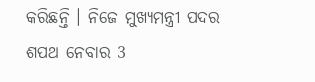କରିଛନ୍ତି । ନିଜେ ମୁଖ୍ୟମନ୍ତ୍ରୀ ପଦର ଶପଥ ନେବାର 3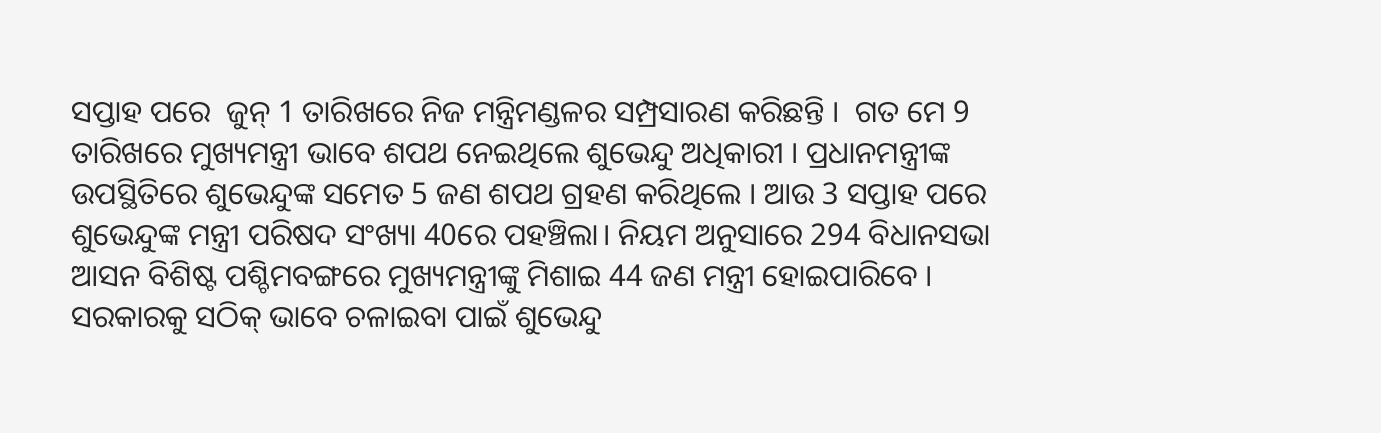ସପ୍ତାହ ପରେ  ଜୁନ୍ 1 ତାରିଖରେ ନିଜ ମନ୍ତ୍ରିମଣ୍ଡଳର ସମ୍ପ୍ରସାରଣ କରିଛନ୍ତି ।  ଗତ ମେ 9 ତାରିଖରେ ମୁଖ୍ୟମନ୍ତ୍ରୀ ଭାବେ ଶପଥ ନେଇଥିଲେ ଶୁଭେନ୍ଦୁ ଅଧିକାରୀ । ପ୍ରଧାନମନ୍ତ୍ରୀଙ୍କ ଉପସ୍ଥିତିରେ ଶୁଭେନ୍ଦୁଙ୍କ ସମେତ 5 ଜଣ ଶପଥ ଗ୍ରହଣ କରିଥିଲେ । ଆଉ 3 ସପ୍ତାହ ପରେ ଶୁଭେନ୍ଦୁଙ୍କ ମନ୍ତ୍ରୀ ପରିଷଦ ସଂଖ୍ୟା 40ରେ ପହଞ୍ଚିଲା। ନିୟମ ଅନୁସାରେ 294 ବିଧାନସଭା ଆସନ ବିଶିଷ୍ଟ ପଶ୍ଚିମବଙ୍ଗରେ ମୁଖ୍ୟମନ୍ତ୍ରୀଙ୍କୁ ମିଶାଇ 44 ଜଣ ମନ୍ତ୍ରୀ ହୋଇପାରିବେ ।  ସରକାରକୁ ସଠିକ୍ ଭାବେ ଚଳାଇବା ପାଇଁ ଶୁଭେନ୍ଦୁ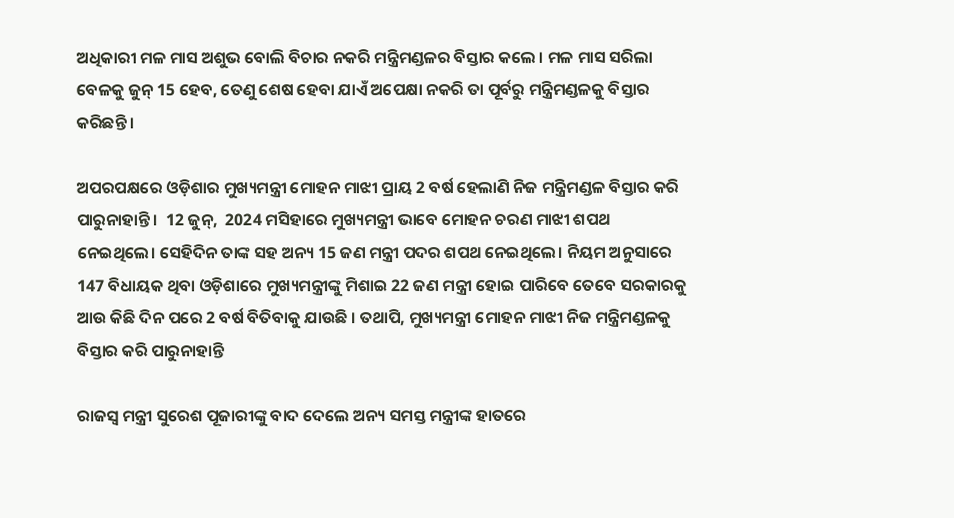ଅଧିକାରୀ ମଳ ମାସ ଅଶୁଭ ବୋଲି ବିଚାର ନକରି ମନ୍ତ୍ରିମଣ୍ଡଳର ବିସ୍ତାର କଲେ । ମଳ ମାସ ସରିଲା ବେଳକୁ ଜୁନ୍ 15 ହେବ, ତେଣୁ ଶେଷ ହେବା ଯାଏଁ ଅପେକ୍ଷା ନକରି ତା ପୂର୍ବରୁ ମନ୍ତ୍ରିମଣ୍ଡଳକୁ ବିସ୍ତାର କରିଛନ୍ତି ।

ଅପରପକ୍ଷରେ ଓଡ଼ିଶାର ମୁଖ୍ୟମନ୍ତ୍ରୀ ମୋହନ ମାଝୀ ପ୍ରାୟ 2 ବର୍ଷ ହେଲାଣି ନିଜ ମନ୍ତ୍ରିମଣ୍ଡଳ ବିସ୍ତାର କରି ପାରୁନାହାନ୍ତି ।  12 ଜୁନ୍,  2024 ମସିହାରେ ମୁଖ୍ୟମନ୍ତ୍ରୀ ଭାବେ ମୋହନ ଚରଣ ମାଝୀ ଶପଥ ନେଇଥିଲେ। ସେହିଦିନ ତାଙ୍କ ସହ ଅନ୍ୟ 15 ଜଣ ମନ୍ତ୍ରୀ ପଦର ଶପଥ ନେଇଥିଲେ। ନିୟମ ଅନୁସାରେ 147 ବିଧାୟକ ଥିବା ଓଡ଼ିଶାରେ ମୁଖ୍ୟମନ୍ତ୍ରୀଙ୍କୁ ମିଶାଇ 22 ଜଣ ମନ୍ତ୍ରୀ ହୋଇ ପାରିବେ ତେବେ ସରକାରକୁ ଆଉ କିଛି ଦିନ ପରେ 2 ବର୍ଷ ବିତିବାକୁ ଯାଉଛି । ତଥାପି, ମୁଖ୍ୟମନ୍ତ୍ରୀ ମୋହନ ମାଝୀ ନିଜ ମନ୍ତ୍ରିମଣ୍ଡଳକୁ ବିସ୍ତାର କରି ପାରୁନାହାନ୍ତି

ରାଜସ୍ୱ ମନ୍ତ୍ରୀ ସୁରେଶ ପୂଜାରୀଙ୍କୁ ବାଦ ଦେଲେ ଅନ୍ୟ ସମସ୍ତ ମନ୍ତ୍ରୀଙ୍କ ହାତରେ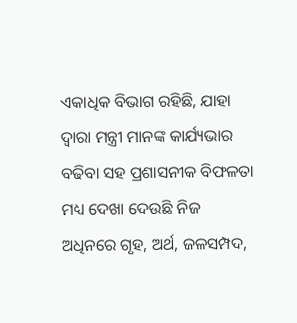ଏକାଧିକ ବିଭାଗ ରହିଛି, ଯାହା ଦ୍ୱାରା ମନ୍ତ୍ରୀ ମାନଙ୍କ କାର୍ଯ୍ୟଭାର ବଢିବା ସହ ପ୍ରଶାସନୀକ ବିଫଳତା ମଧ୍ୟ ଦେଖା ଦେଉଛି ନିଜ ଅଧିନରେ ଗୃହ, ଅର୍ଥ, ଜଳସମ୍ପଦ,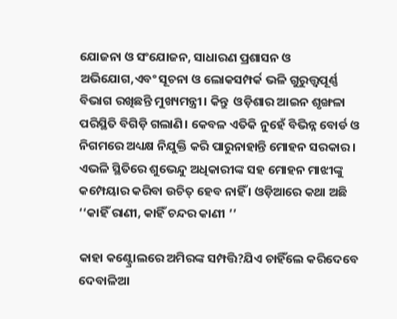ଯୋଜନା ଓ ସଂଯୋଜନ, ସାଧାରଣ ପ୍ରଶାସନ ଓ ଅଭିଯୋଗ,ଏବଂ ସୂଚନା ଓ ଲୋକସମ୍ପର୍କ ଭଳି ଗୁରୁତ୍ତ୍ୱପୂର୍ଣ୍ଣ ବିଭାଗ ରଖିଛନ୍ତି ମୁଖ୍ୟମନ୍ତ୍ରୀ। କିନ୍ତୁ  ଓଡ଼ିଶାର ଆଇନ ଶୃଙ୍ଖଳା ପରିସ୍ଥିତି ବିଗିଡ଼ି ଗଲାଣି। କେବଳ ଏତିକି ନୁହେଁ ବିଭିନ୍ନ ବୋର୍ଡ ଓ ନିଗମରେ ଅଧ୍ୟକ୍ଷ ନିଯୁକ୍ତି କରି ପାରୁନାହାନ୍ତି ମୋହନ ସରକାର । ଏଭଳି ସ୍ଥିତିରେ ଶୁଭେନ୍ଦୁ ଅଧିକାରୀଙ୍କ ସହ ମୋହନ ମାଝୀଙ୍କୁ କମ୍ପେୟାର କରିବା ଉଚିତ୍ ହେବ ନାହିଁ । ଓଡ଼ିଆରେ କଥା ଅଛି ‘‘କାହିଁ ରାଣୀ, କାହିଁ ଚନ୍ଦର କାଣୀ ’’

କାହା କଣ୍ଟ୍ରୋଲରେ ଅମିରଙ୍କ ସମ୍ପତ୍ତି?ଯିଏ ଚାହିଁଲେ କରିଦେବେ ଦେବାଳିଆ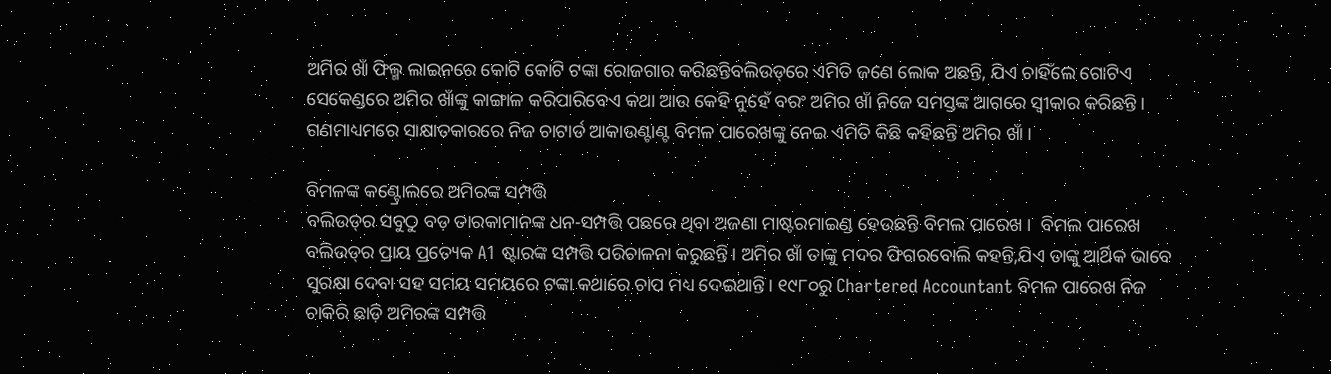ଅମିର ଖାଁ ଫିଲ୍ମ ଲାଇନରେ କୋଟି କୋଟି ଟଙ୍କା ରୋଜଗାର କରିଛନ୍ତିବଲିଉଡ୍‌ରେ ଏମିତି ଜଣେ ଲୋକ ଅଛନ୍ତି, ଯିଏ ଚାହିଁଲେ ଗୋଟିଏ ସେକେଣ୍ଡରେ ଅମିର ଖାଁଙ୍କୁ କାଙ୍ଗାଳ କରିପାରିବେଏ କଥା ଆଉ କେହି ନୁହେଁ ବରଂ ଅମିର ଖାଁ ନିଜେ ସମସ୍ତଙ୍କ ଆଗରେ ସ୍ୱୀକାର କରିଛନ୍ତି । ଗଣମାଧ୍ୟମରେ ସାକ୍ଷାତକାରରେ ନିଜ ଚାଟାର୍ଡ ଆକାଉଣ୍ଟାଣ୍ଟ ବିମଳ ପାରେଖଙ୍କୁ ନେଇ ଏମିତି କିଛି କହିଛନ୍ତି ଅମିର ଖାଁ ।

ବିମଳଙ୍କ କଣ୍ଟ୍ରୋଲରେ ଅମିରଙ୍କ ସମ୍ପତ୍ତି
ବଲିଉଡ୍‌ର ସବୁଠୁ ବଡ଼ ତାରକାମାନଙ୍କ ଧନ-ସମ୍ପତ୍ତି ପଛରେ ଥିବା ଅଜଣା ମାଷ୍ଟରମାଇଣ୍ଡ ହେଉଛନ୍ତି ବିମଲ ପାରେଖ ।  ବିମଲ ପାରେଖ ବଲିଉଡ୍‌ର ପ୍ରାୟ ପ୍ରତ୍ୟେକ A1 ଷ୍ଟାରଙ୍କ ସମ୍ପତ୍ତି ପରିଚାଳନା କରୁଛନ୍ତି। ଅମିର ଖାଁ ତାଙ୍କୁ ମଦର ଫିଗରବୋଲି କହନ୍ତି,ଯିଏ ତାଙ୍କୁ ଆର୍ଥିକ ଭାବେ ସୁରକ୍ଷା ଦେବା ସହ ସମୟ ସମୟରେ ଟଙ୍କା କଥାରେ ଚାପ ମଧ୍ୟ ଦେଇଥାନ୍ତି। ୧୯୮୦ରୁ Chartered Accountant ବିମଳ ପାରେଖ ନିଜ ଚାକିରି ଛାଡ଼ି ଅମିରଙ୍କ ସମ୍ପତ୍ତି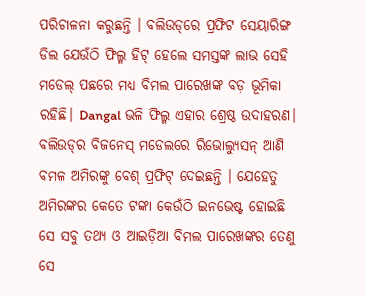ପରିଚାଳନା କରୁଛନ୍ତି । ବଲିଉଡ୍‌ରେ ପ୍ରଫିଟ ସେୟାରିଙ୍ଗ ଡିଲ ଯେଉଁଠି ଫିଲ୍ମ ହିଟ୍ ହେଲେ ସମସ୍ତଙ୍କ ଲାଭ ସେହି ମଡେଲ୍‌ ପଛରେ ମଧ୍ୟ ବିମଲ ପାରେଖଙ୍କ ବଡ଼ ଭୂମିକା ରହିଛି। Dangal ଭଳି ଫିଲ୍ମ ଏହାର ଶ୍ରେଷ୍ଠ ଉଦାହରଣ। ବଲିଉଡ୍‌ର ବିଜନେସ୍ ମଡେଲରେ ରିଭୋଲ୍ୟୁସନ୍ ଆଣି ବମଳ ଅମିରଙ୍କୁ ବେଶ୍ ପ୍ରଫିଟ୍ ଦେଇଛନ୍ତି । ଯେହେତୁ ଅମିରଙ୍କର କେତେ ଟଙ୍କା କେଉଁଠି ଇନଭେଷ୍ଟ ହୋଇଛି ସେ ସବୁ ତଥ୍ୟ ଓ ଆଇଡ଼ିଆ ବିମଲ ପାରେଖଙ୍କର ତେଣୁ ସେ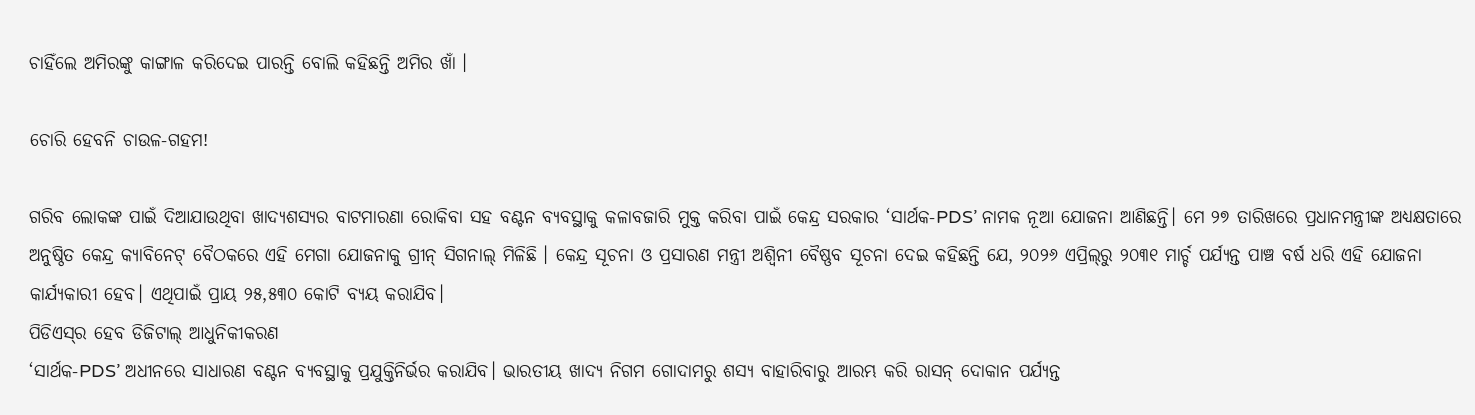ଚାହିଁଲେ ଅମିରଙ୍କୁ କାଙ୍ଗାଳ କରିଦେଇ ପାରନ୍ତି ବୋଲି କହିଛନ୍ତି ଅମିର ଖାଁ ।

ଚୋରି ହେବନି ଚାଉଳ-ଗହମ!

ଗରିବ ଲୋକଙ୍କ ପାଇଁ ଦିଆଯାଉଥିବା ଖାଦ୍ୟଶସ୍ୟର ବାଟମାରଣା ରୋକିବା ସହ ବଣ୍ଟନ ବ୍ୟବସ୍ଥାକୁ କଳାବଜାରି ମୁକ୍ତ କରିବା ପାଇଁ କେନ୍ଦ୍ର ସରକାର ‘ସାର୍ଥକ-PDS’ ନାମକ ନୂଆ ଯୋଜନା ଆଣିଛନ୍ତି। ମେ ୨୭ ତାରିଖରେ ପ୍ରଧାନମନ୍ତ୍ରୀଙ୍କ ଅଧ୍ୟକ୍ଷତାରେ ଅନୁଷ୍ଠିତ କେନ୍ଦ୍ର କ୍ୟାବିନେଟ୍‌ ବୈଠକରେ ଏହି ମେଗା ଯୋଜନାକୁ ଗ୍ରୀନ୍ ସିଗନାଲ୍ ମିଳିଛି । କେନ୍ଦ୍ର ସୂଚନା ଓ ପ୍ରସାରଣ ମନ୍ତ୍ରୀ ଅଶ୍ୱିନୀ ବୈଷ୍ଣବ ସୂଚନା ଦେଇ କହିଛନ୍ତି ଯେ, ୨୦୨୬ ଏପ୍ରିଲ୍‌ରୁ ୨୦୩୧ ମାର୍ଚ୍ଚ ପର୍ଯ୍ୟନ୍ତ ପାଞ୍ଚ ବର୍ଷ ଧରି ଏହି ଯୋଜନା କାର୍ଯ୍ୟକାରୀ ହେବ। ଏଥିପାଇଁ ପ୍ରାୟ ୨୫,୫୩୦ କୋଟି ବ୍ୟୟ କରାଯିବ।
ପିଡିଏସ୍‌ର ହେବ ଡିଜିଟାଲ୍‌ ଆଧୁନିକୀକରଣ
‘ସାର୍ଥକ-PDS’ ଅଧୀନରେ ସାଧାରଣ ବଣ୍ଟନ ବ୍ୟବସ୍ଥାକୁ ପ୍ରଯୁକ୍ତିନିର୍ଭର କରାଯିବ। ଭାରତୀୟ ଖାଦ୍ୟ ନିଗମ ଗୋଦାମରୁ ଶସ୍ୟ ବାହାରିବାରୁ ଆରମ୍ଭ କରି ରାସନ୍‌ ଦୋକାନ ପର୍ଯ୍ୟନ୍ତ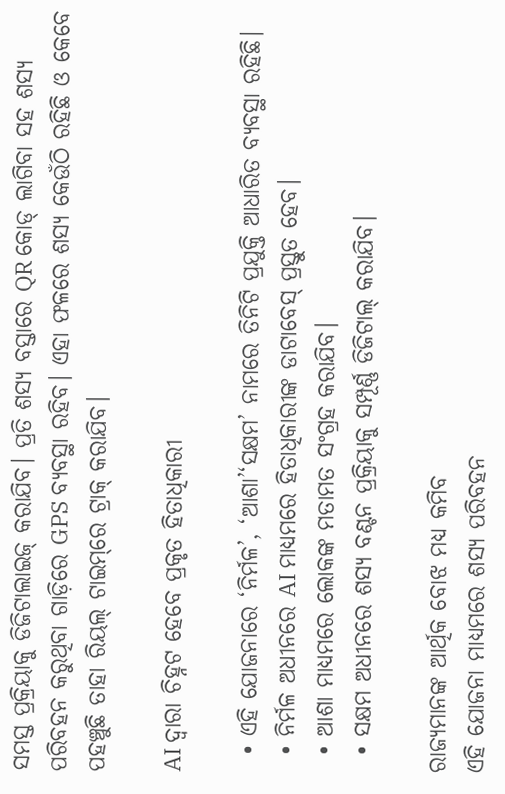ସମସ୍ତ ପ୍ରକ୍ରିୟାକୁ ଡିଜିଟାଲାଇଜ୍‌ କରାଯିବ। ପ୍ରତି ଶସ୍ୟ ବସ୍ତାରେ QR କୋଡ୍‌ ଲାଗିବା ସହ ଶସ୍ୟ ପରିବହନ କରୁଥିବା ଗାଡ଼ିରେ GPS ବ୍ୟବସ୍ଥା ରହିବ। ଏହା ଫଳରେ ଶସ୍ୟ କେଉଁଠି ରହିଛି ଓ କେବେ ପହଞ୍ଚୁଛି ତାହା ରିୟଲ୍‌ ଟାଇମ୍‌ରେ ଟ୍ରାକ୍‌ କରାଯିବ।

AI ଦ୍ୱାରା ଚିହ୍ନଟ ହେବେ ପ୍ରକୃତ ହିତାଧିକାରୀ

  • ଏହି ଯୋଜନାରେ ‘ନିର୍ମଳ’, ‘ଆଶା’‘ସକ୍ଷମ’ ନାମରେ ତିନିଟି ପ୍ରଯୁକ୍ତି ଆଧାରିତ ବ୍ୟବସ୍ଥା ରହିଛି।
  • ନିର୍ମଳ ଅଧୀନରେ AI ମାଧ୍ୟମରେ ହିତାଧିକାରୀଙ୍କ ଡାଟାବେସ୍‌ ପ୍ରସ୍ତୁତ ହେବ।
  • ଆଶା ମାଧ୍ୟମରେ ଲୋକଙ୍କ ମତାମତ ସଂଗ୍ରହ କରାଯିବ।
  • ସକ୍ଷମ ଅଧୀନରେ ଶସ୍ୟ ବଣ୍ଟନ ପ୍ରକ୍ରିୟାକୁ ସମ୍ପୂର୍ଣ୍ଣ ଡିଜିଟାଲ୍‌ କରାଯିବ।

ରାଜ୍ୟମାନଙ୍କ ଆର୍ଥିକ ବୋଝ ମଧ୍ୟ କମିବ
ଏହି ଯୋଜନା ମାଧ୍ୟମରେ ଶସ୍ୟ ପରିବହନ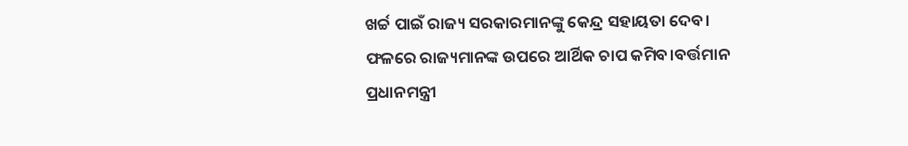ଖର୍ଚ୍ଚ ପାଇଁ ରାଜ୍ୟ ସରକାରମାନଙ୍କୁ କେନ୍ଦ୍ର ସହାୟତା ଦେବ। ଫଳରେ ରାଜ୍ୟମାନଙ୍କ ଉପରେ ଆର୍ଥିକ ଚାପ କମିବ।ବର୍ତ୍ତମାନ ପ୍ରଧାନମନ୍ତ୍ରୀ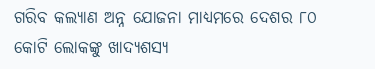ଗରିବ କଲ୍ୟାଣ ଅନ୍ନ ଯୋଜନା ମାଧ୍ୟମରେ ଦେଶର ୮୦ କୋଟି ଲୋକଙ୍କୁ ଖାଦ୍ୟଶସ୍ୟ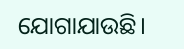ଯୋଗାଯାଉଛି।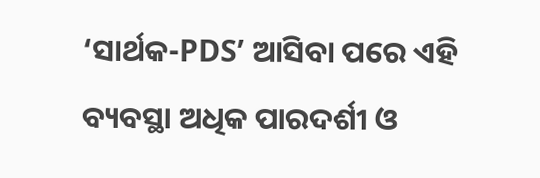‘ସାର୍ଥକ-PDS’ ଆସିବା ପରେ ଏହି ବ୍ୟବସ୍ଥା ଅଧିକ ପାରଦର୍ଶୀ ଓ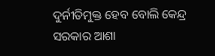ଦୁର୍ନୀତିମୁକ୍ତ ହେବ ବୋଲି କେନ୍ଦ୍ର ସରକାର ଆଶା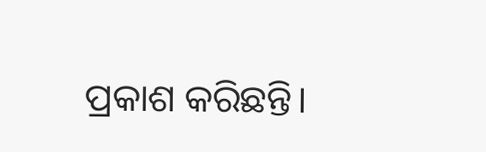ପ୍ରକାଶ କରିଛନ୍ତି।